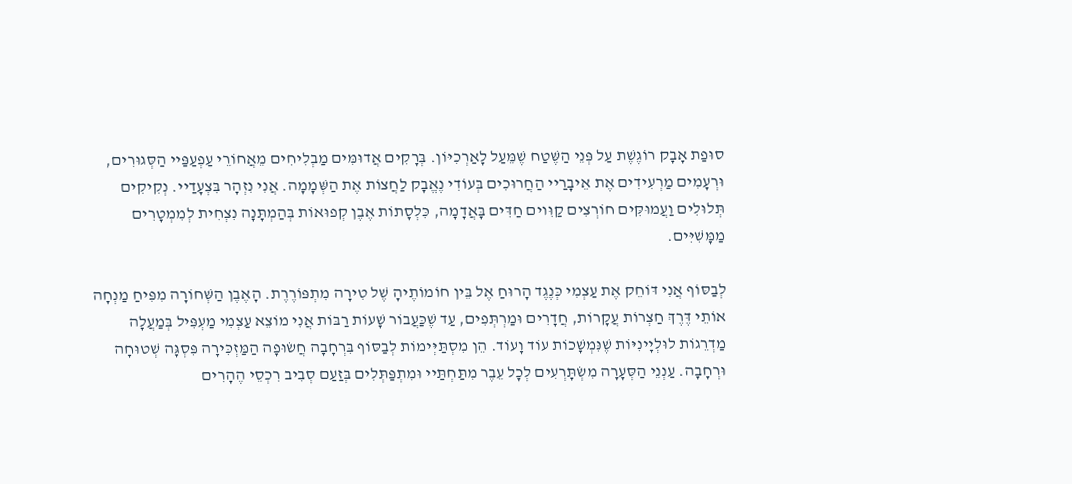סוּפַת אָבָק רוֹגֶשֶׁת עַל פְּנֵי הַשֶּׁטַח שֶׁמֵּעַל לָאַרְכִיּוֹן. בְּרָקִים אֲדוּמִּים מַבְלִיחִים מֵאֲחוֹרֵי עַפְעַפַּיי הַסְּגוּרִים, וּרְעָמִים מַרְעִידִים אֶת אֵיבָרַיי הַחֲרוּכִים בְּעוֹדִי נֶאֱבָק לַחֲצוֹת אֶת הַשְּׁמָמָה. אֲנִי נִזְהָר בִּצְעָדַיי. נְקִיקִים תְּלוּלִים וַעֲמוּקִּים חוֹרְצִים קַוִּוים חַדִּים בָּאֲדָמָה, כִּלְסָתוֹת אֶבֶן קְפוּאוֹת בְּהַמְתָּנָה נִצְחִית לְמִמְטָרִים מַמָּשִׁיִּים.

לְבַסּוֹף אֲנִי דּוֹחֵק אֶת עַצְמִי כְּנֶגֶד הָרוּחַ אֶל בֵּין חוֹמוֹתֶיהָ שֶׁל טִירָה מִתְפּוֹרֶרֶת. הָאֶבֶן הַשְּׁחוֹרָה מִפִּיחַ מַנְחָה אוֹתֵי דֶּרֶךְ חַצְרוֹת עֲקָרוֹת, חֲדָרִים וּמַרְתְּפִים, עַד שֶׁכַּעֲבוֹר שָׁעוֹת רַבּוֹת אֲנִי מוֹצֵא עַצְמִי מַעְפִּיל בְּמַעֲלָה מַדְרֵגוֹת לוּלְיָינִיּוֹת שֶׁנִּמְשָׁכוֹת עוֹד וָעוֹד. הֵן מִסְתַּיְּימוֹת לְבַסּוֹף בִּרְחָבָה חֲשׂוּפָה הַמַּזְכִּירָה פִּסְגָּה שְׁטוּחָה וּרְחָבָה. עַנְנֵי הַסְּעָרָה מִשְׂתָּרְעִים לְכָל עֵבֶר מִתַּחְתַּיי וּמִתְפַּתְּלִים בְּזַעַם סְבִיב רִכְסֵי הֶהָרִים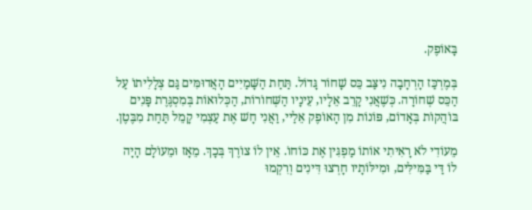בָּאוֹפֶק.

בְּמֶרְכַּז הָרְחָבָה נִיצַּב כֵּס שָׁחוֹר גָּדוֹל. תַּחַת הַשָּׁמַיִים הָאֲדוּמִּים גַּם צְלָלִיתוֹ עַל הַכֵּס שְׁחוֹרָה. כְּשֶׁאֲנִי קָרֵב אֵלָיו, עֵינָיו הַשְּׁחוֹרוֹת, הַכְּלוּאוֹת בְּמִסְגֶּרֶת פָּנִים בּוֹהֲקוֹת בְּאָדוֹם, פּוֹנוֹת מִן הָאוֹפֶק אֵלַיי, וַאֲנִי חָשׁ אֶת עַצְמִי קָמֵל תַּחַת מִבֶּטֶן.

מֵעוֹדִי לֹא רָאִיתִי אוֹתוֹ מַפְגִּין אֶת כּוֹחוֹ. אֵין לוֹ צוֹרֶךְ בְּכָךְ. מֵאָז וּמֵעוֹלָם הָיָה לוֹ דַּי בַּמִּילִּים, וּמִילּוֹתָיו חָרְצוּ דִּינִים וְרִקְמוּ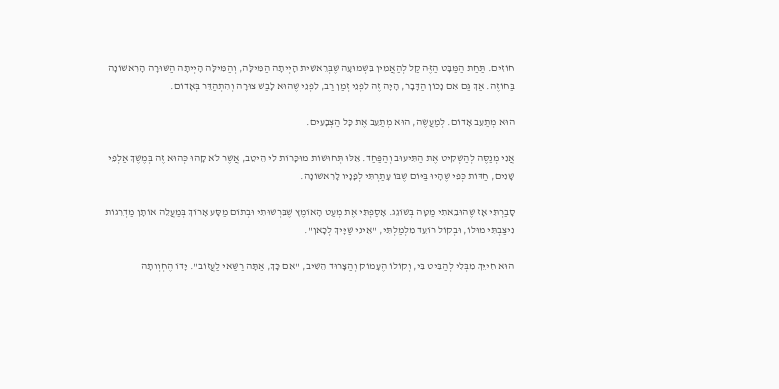חוֹזִים. תַּחַת הַמַּבָּט הַזֶּה קַל לְהַאֲמִין בִּשְׁמוּעָה שֶׁבְּרֵאשִׁית הָיְיתָה הַמִּילָּה, וְהַמִּילָּה הָיְיתָה הַשּׁוּרָה הָרִאשׁוֹנָה בַּחוֹזֶה. אַךְ גַּם אִם נָכוֹן הַדָּבָר, הָיָה זֶה לִפְנֵי זְמַן רַב, לִפְנֵי שֶׁהוּא לָבַשׁ צוּרָה וְהִתְהַדֵּר בְּאָדוֹם.

הוּא מְתַעֵב אָדוֹם. לְמַעֲשֶׂה, הוּא מְתַעֵב אֶת כָּל הַצְּבָעִים.

אֲנִי מְנַסֶּה לְהַשְׁקִיט אֶת הַתִּיעוּב וְהַפַּחַד. אֵלּוּ תְּחוּשׁוֹת מוּכָּרוֹת לִי הֵיטֵב, אֲשֶׁר לֹא קָהוּ כְּהוּא זֶה בְּמֶשֶׁךְ אַלְפֵי שָׁנִים, חַדּוֹת כְּפִי שֶׁהָיוּ בַּיּוֹם שֶׁבּוֹ עָתַרְתִּי לְפָנָיו לָרִאשׁוֹנָה.

סָבַרְתִּי אָז שֶׁהוּבֵאתִי מַטָּה בְּשׁוֹגֵג. אָסַפְתִּי אֶת מְעַט הָאוֹמֶץ שֶׁבִּרְשׁוּתִי וּבְתוֹם מַסָּע אָרוֹךְ בְּמַעֲלֵה אוֹתָן מַדְרֵגוֹת נִיצַּבְתִּי מוּלוֹ, וּבְקוֹל רוֹעֵד מִלְמַלְתִּי, "אֵינִי שַׁיָּיךְ לְכָאן".

הוּא חִייֵּךְ מִבְּלִי לְהַבִּיט בִּי, וְקוֹלוֹ הֶעָמוֹק וְהַצָּרוּד הֵשִׁיב, "אִם כָּךְ, אַתָּה רַשַּׁאי לַעֲזוֹב". יָדוֹ הֶחְוְותָה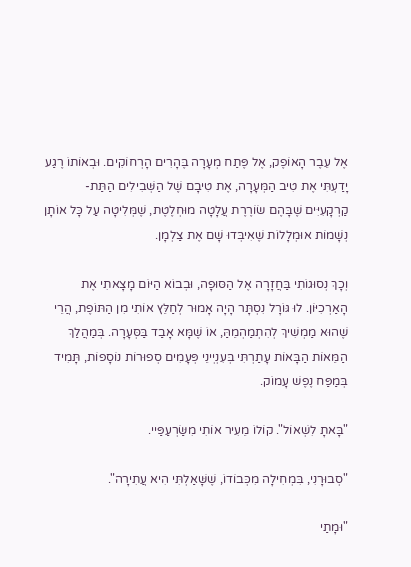אֶל עֵבֶר הָאוֹפֶק, אֶל פֶּתַח מְעָרָה בֶּהָרִים הָרְחוֹקִים. וּבְאוֹתוֹ רֶגַע יָדַעְתִּי אֶת טִיב הַמְּעָרָה, אֶת טִיבָם שֶׁל הַשְּׁבִילִים הַתַּת-קַרְקָעִיִּים שֶׁבָּהֶם שׂוֹרֶרֶת עֲלָטָה מוּחְלֶטֶת, שֶׁמְּלִיטָה עַל כָּל אוֹתָן נְשָׁמוֹת אוּמְלָלוֹת שֶׁאִיבְּדוּ שָׁם אֶת צַלְמָן.

וְכָךְ נְסוּגוֹתִי בַּחֲזָרָה אֶל הַסּוּפָה, וּבְבוֹא הַיּוֹם מָצָאתִי אֶת הָאַרְכִיּוֹן. לוּ גּוֹרָל נִסְתָּר הָיָה אָמוּר לְחַלֵּץ אוֹתִי מִן הַתּוֹפֶת, הֲרֵי שֶׁהוּא מַמְשִׁיךְ לְהִתְמַהְמֵהַּ, אוֹ שֶׁמָּא אָבַד בַּסְּעָרָה. בְּמַהֲלַךְ הַמֵּאוֹת הַבָּאוֹת עָתַרְתִּי בְּעִנְיְינֵי פְּעָמִים סְפוּרוֹת נוֹסָפוֹת, תָּמִיד בְּמַפַּח נֶפֶשׁ עָמוֹק.

"בָּאתָ לִשְׁאוֹל". קוֹלוֹ מֵעִיר אוֹתִי מִשַּׂרְעַפַּיי.

"סְבוּרָנִי, בִּמְחִילָה מִכְּבוֹדוֹ, שֶׁשָּׁאַלְתִּי הִיא עֲתִירָה".

"וּמָתַי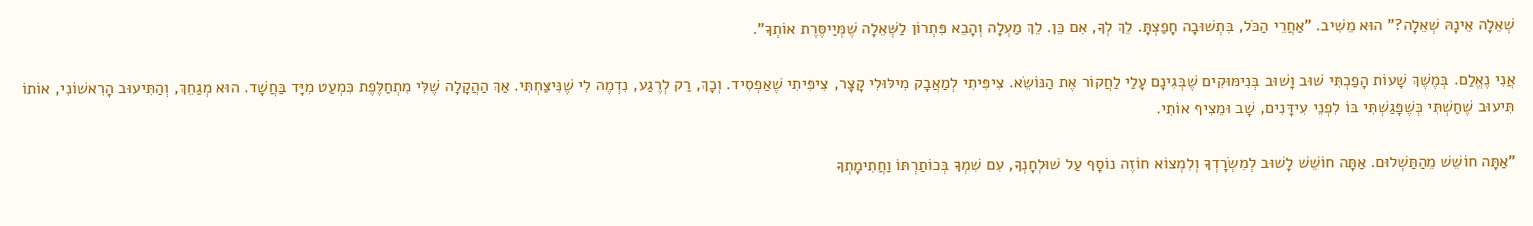שְׁאֵלָה אֵינָהּ שְׁאֵלָה?" הוּא מֵשִׁיב. "אַחֲרֵי הַכֹּל, בִּתְשׁוּבָה חָפַצְתָּ. לֵךְ לְךָ, אִם כֵּן. לֵךְ מַעְלָה וְהָבֵא פִּתְרוֹן לַשְּׁאֵלָה שֶׁמְּיַיסֶּרֶת אוֹתְךָ".

אֲנִי נֶאֱלַם. בְּמֶשֶׁךְ שָׁעוֹת הָפַכְתִּי שׁוּב וָשׁוּב בְּנִימּוּקִים שֶׁבְּגִינָם עָלַי לַחֲקוֹר אֶת הַנּוֹשֵׂא. צִיפִּיתִי לְמַאֲבָק מִילּוּלִי קָצָר, צִיפִּיתִי שֶׁאַפְסִיד. וְכָךְ, רַק לְרֶגַע, נִדְמֶה לִי שֶׁנִּיצַּחְתִּי. אַךְ הַהֲקָלָה שֶׁלִּי מִתְחַלֶּפֶת כִּמְעַט מִיָּד בַּחֲשָׁד. הוּא מְגַחֵךְ, וְהַתִּיעוּב הָרִאשׁוֹנִי, אוֹתוֹ תִּיעוּב שֶׁחַשְׁתִּי כְּשֶׁפָּגַשְׁתִּי בּוֹ לִפְנֵי עִידָּנִים, שָׁב וּמֵצִיף אוֹתִי.

"אַתָּה חוֹשֵׁשׁ מֵהַתַּשְׁלוּם. אַתָּה חוֹשֵׁשׁ לָשׁוּב לְמִשְׂרָדְךָ וְלִמְצוֹא חוֹזֶה נוֹסָף עַל שׁוּלְחָנְךָ, עִם שִׁמְךָ בְּכוֹתַרְתּוֹ וַחֲתִימָתְךָ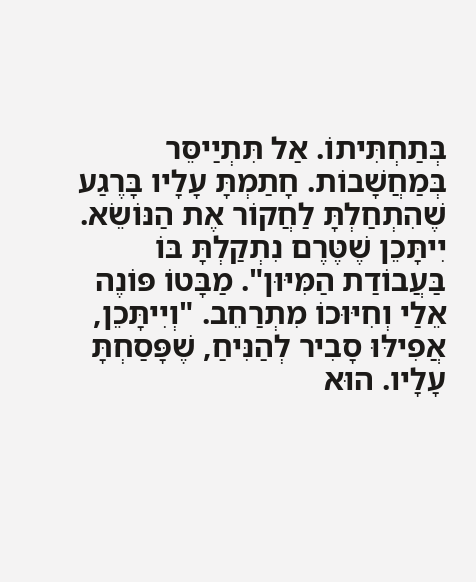בְּתַחְתִּיתוֹ. אַל תִּתְיַיסֵּר בְּמַחֲשָׁבוֹת. חָתַמְתָּ עָלָיו בָּרֶגַע שֶׁהִתְחַלְתָּ לַחֲקוֹר אֶת הַנּוֹשֵׂא. יִיתָּכֵן שֶׁטֶּרֶם נִתְקַלְתָּ בּוֹ בַּעֲבוֹדַת הַמִּיּוּן". מַבָּטוֹ פּוֹנֶה אֵלַי וְחִיּוּכוֹ מִתְרַחֵב. "וְיִיתָּכֵן, אֲפִילּוּ סָבִיר לְהַנִּיחַ, שֶׁפָּסַחְתָּ עָלָיו. הוּא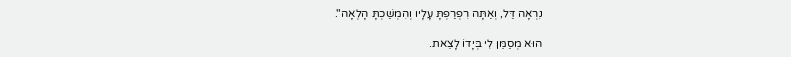נִרְאָה דַּל, וְאַתָּה רִפְרַפְתָּ עָלָיו וְהִמְשַׁכְתָּ הָלְאָה".

הוּא מְסַמֵּן לִי בְּיָדוֹ לָצֵאת.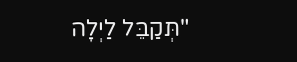"תְּקַבֵּל לַיְלָה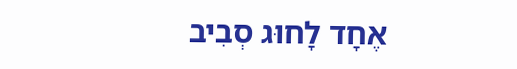אֶחָד לָחוּג סְבִיב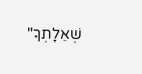שְׁאֵלָתְךָ"